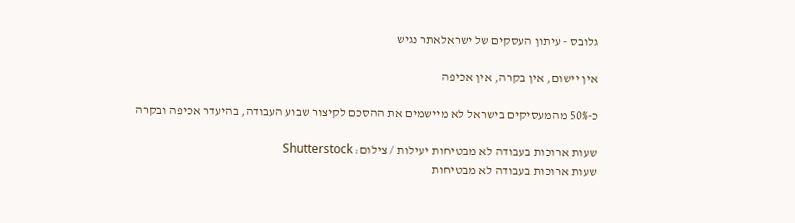גלובס - עיתון העסקים של ישראלאתר נגיש

אין יישום, אין בקרה, אין אכיפה

כ-50% מהמעסיקים בישראל לא מיישמים את ההסכם לקיצור שבוע העבודה, בהיעדר אכיפה ובקרה

שעות ארוכות בעבודה לא מבטיחות יעילות / צילום: Shutterstock
שעות ארוכות בעבודה לא מבטיחות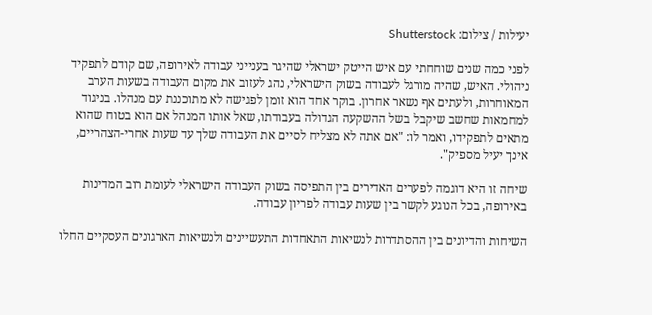יעילות / צילום: Shutterstock

לפני כמה שנים שוחחתי עם איש הייטק ישראלי שהיגר בענייני עבודה לאירופה, שם קודם לתפקיד ניהולי. האיש, שהיה מורגל לעבודה בשוק הישראלי, נהג לעזוב את מקום העבודה בשעות הערב המאוחרות, ולעתים אף נשאר אחרון. בוקר אחד הוא זומן לפגישה לא מתוכננת עם מנהלו. בניגוד למחמאות שחשב שיקבל בשל ההשקעה הגדולה בעבודתו, שאל אותו המנהל אם הוא בטוח שהוא מתאים לתפקידו, ואמר לו: "אם אתה לא מצליח לסיים את העבודה שלך עד שעות אחרי-הצהריים, אינך יעיל מספיק".

שיחה זו היא דוגמה לפערים האדירים בין התפיסה בשוק העבודה הישראלי לעומת רוב המדינות באירופה, בכל הנוגע לקשר בין שעות עבודה לפריון עבודה.

השיחות והדיונים בין ההסתדרות לנשיאות התאחדות התעשיינים ולנשיאות הארגונים העסקיים החלו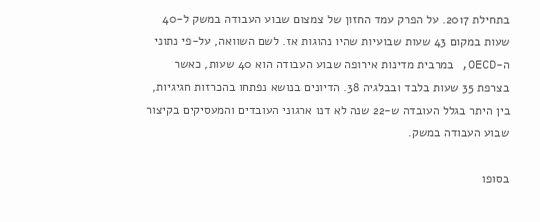בתחילת 2017. על הפרק עמד החזון של צמצום שבוע העבודה במשק ל-40 שעות במקום 43 שעות שבועיות שהיו נהוגות אז. לשם השוואה, על-פי נתוני ה-OECD, במרבית מדינות אירופה שבוע העבודה הוא 40 שעות, כאשר בצרפת 35 שעות בלבד ובבלגיה 38. הדיונים בנושא נפתחו בהכרזות חגיגיות, בין היתר בגלל העובדה ש-22 שנה לא דנו ארגוני העובדים והמעסיקים בקיצור שבוע העבודה במשק.

בסופו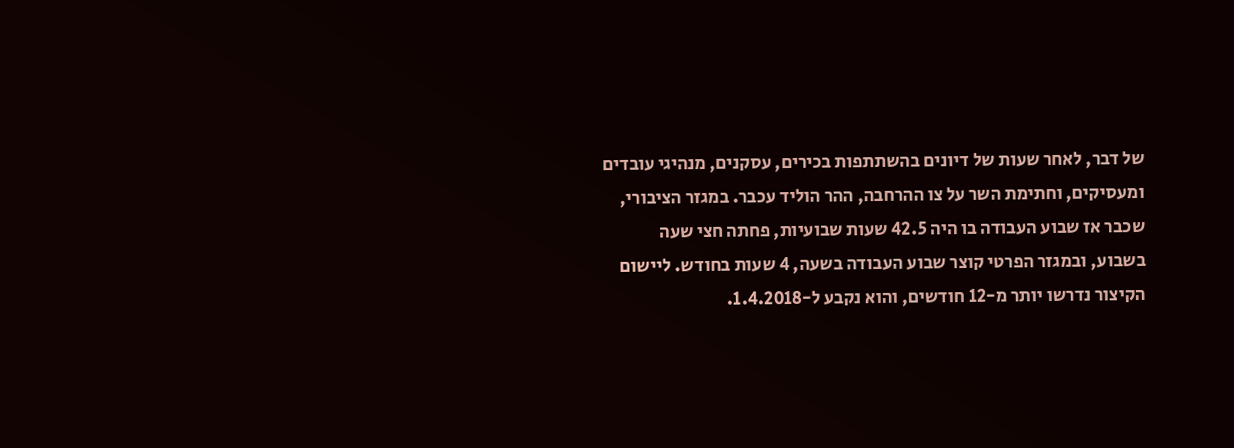של דבר, לאחר שעות של דיונים בהשתתפות בכירים, עסקנים, מנהיגי עובדים ומעסיקים, וחתימת השר על צו ההרחבה, ההר הוליד עכבר. במגזר הציבורי, שכבר אז שבוע העבודה בו היה 42.5 שעות שבועיות, פחתה חצי שעה בשבוע, ובמגזר הפרטי קוצר שבוע העבודה בשעה, 4 שעות בחודש. ליישום הקיצור נדרשו יותר מ-12 חודשים, והוא נקבע ל-1.4.2018.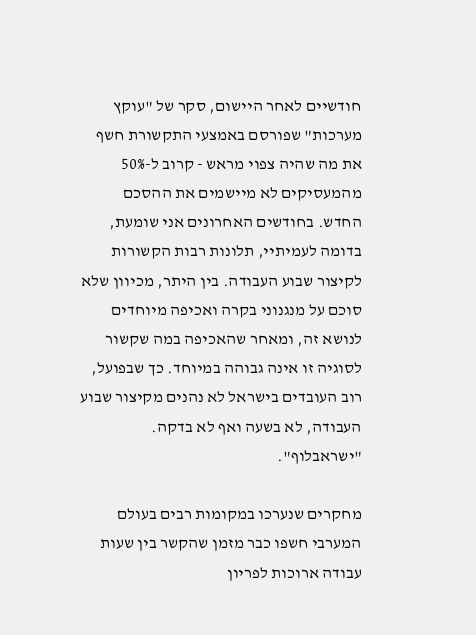חודשיים לאחר היישום, סקר של "עוקץ מערכות" שפורסם באמצעי התקשורת חשף את מה שהיה צפוי מראש - קרוב ל-50% מהמעסיקים לא מיישמים את ההסכם החדש. בחודשים האחרונים אני שומעת, בדומה לעמיתיי, תלונות רבות הקשורות לקיצור שבוע העבודה. בין היתר, מכיוון שלא סוכם על מנגנוני בקרה ואכיפה מיוחדים לנושא זה, ומאחר שהאכיפה במה שקשור לסוגיה זו אינה גבוהה במיוחד. כך שבפועל, רוב העובדים בישראל לא נהנים מקיצור שבוע העבודה, לא בשעה ואף לא בדקה. "ישראבלוף".

מחקרים שנערכו במקומות רבים בעולם המערבי חשפו כבר מזמן שהקשר בין שעות עבודה ארוכות לפריון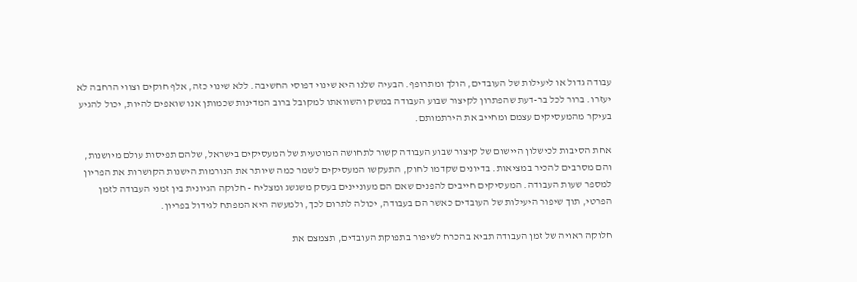עבודה גדול או ליעילות של העובדים, הולך ומתרופף. הבעיה שלנו היא שינוי דפוסי החשיבה. ללא שינוי כזה, אלף חוקים וצווי הרחבה לא יעזרו. ברור לכל בר-דעת שהפתרון לקיצור שבוע העבודה במשק והשוואתו למקובל ברוב המדינות שכמותן אנו שואפים להיות, יכול להגיע בעיקר מהמעסיקים עצמם ומחייב את הירתמותם.

אחת הסיבות לכישלון היישום של קיצור שבוע העבודה קשור לתחושה המוטעית של המעסיקים בישראל, שלהם תפיסות עולם מיושנות, והם מסרבים להכיר במציאות. בדיונים שקדמו לחוק, התעקשו המעסיקים לשמר כמה שיותר את הנורמות הישנות הקושרות את הפריון למספר שעות העבודה. המעסיקים חייבים להפנים שאם הם מעוניינים בעסק משגשג ומצליח - חלוקה הגיונית בין זמני העבודה לזמן הפרטי, תוך שיפור היעילות של העובדים כאשר הם בעבודה, יכולה לתרום לכך, ולמעשה היא המפתח לגידול בפריון.

חלוקה ראויה של זמן העבודה תביא בהכרח לשיפור בתפוקת העובדים, תצמצם את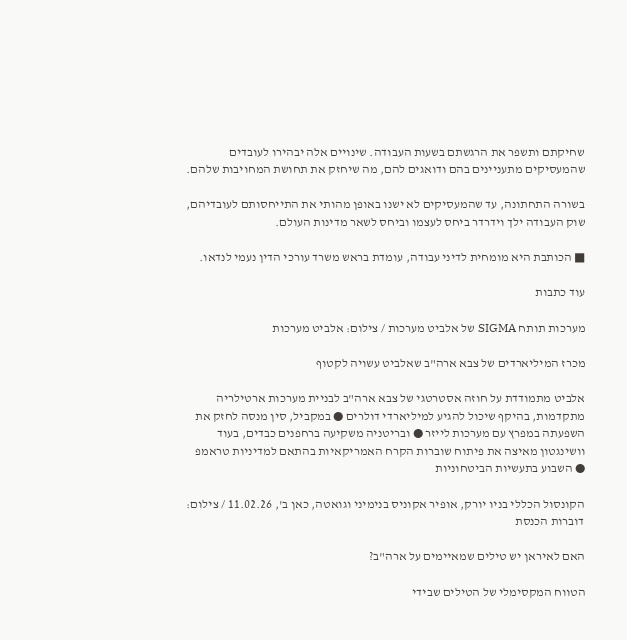שחיקתם ותשפר את הרגשתם בשעות העבודה. שינויים אלה יבהירו לעובדים שהמעסיקים מתעניינים בהם ודואגים להם, מה שיחזק את תחושת המחויבות שלהם.

בשורה התחתונה, עד שהמעסיקים לא ישנו באופן מהותי את התייחסותם לעובדיהם, שוק העבודה ילך וידרדר ביחס לעצמו וביחס לשאר מדינות העולם.

■ הכותבת היא מומחית לדיני עבודה, עומדת בראש משרד עורכי הדין נעמי לנדאו.

עוד כתבות

מערכות תותח SIGMA של אלביט מערכות / צילום: אלביט מערכות

מכרז המיליארדים של צבא ארה"ב שאלביט עשויה לקטוף

אלביט מתמודדת על חוזה אסטרטגי של צבא ארה"ב לבניית מערכות ארטילריה מתקדמות, בהיקף שיכול להגיע למיליארדי דולרים ● במקביל, סין מנסה לחזק את השפעתה במפרץ עם מערכות לייזר ● ובריטניה משקיעה ברחפנים כבדים, בעוד וושינגטון מאיצה את פיתוח שוברות הקרח האמריקאיות בהתאם למדיניות טראמפ ● השבוע בתעשיות הביטחוניות

הקונסול הכללי בניו יורק, אופיר אקוניס בנימיני וגואטה, כאן ב', 11.02.26 / צילום: דוברות הכנסת

האם לאיראן יש טילים שמאיימים על ארה"ב?

הטווח המקסימלי של הטילים שבידי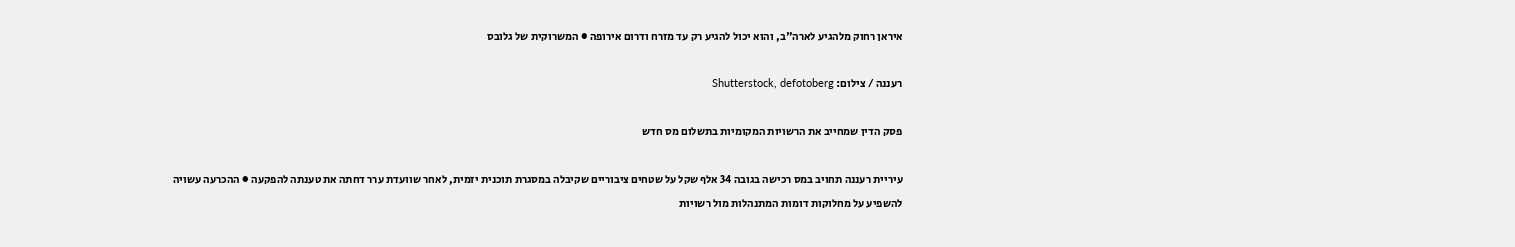איראן רחוק מלהגיע לארה"ב, והוא יכול להגיע רק עד מזרח ודרום אירופה ● המשרוקית של גלובס

רעננה / צילום: Shutterstock, defotoberg

פסק הדין שמחייב את הרשויות המקומיות בתשלום מס חדש

עיריית רעננה תחויב במס רכישה בגובה 34 אלף שקל על שטחים ציבוריים שקיבלה במסגרת תוכנית יזמית, לאחר שוועדת ערר דחתה את טענתה להפקעה ● ההכרעה עשויה להשפיע על מחלוקות דומות המתנהלות מול רשויות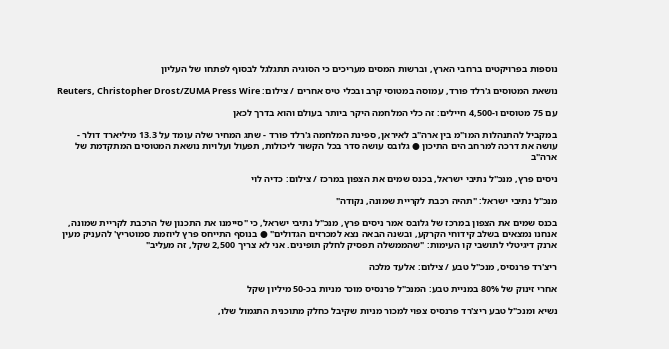נוספות בפרויקטים ברחבי הארץ, וברשות המסים מעריכים כי הסוגיה תתגלגל לבסוף לפתחו של העליון

נושאת המטוסים ג'רלד פורד, עמוסה במטוסי קרב ובכלי טיס אחרים / צילום: Reuters, Christopher Drost/ZUMA Press Wire

עם 75 מטוסים ו-4,500 חיילים: זה כלי המלחמה היקר ביותר בעולם והוא בדרך לכאן

במקביל להתנהלות המו"מ בין ארה"ב לאיראן, ספינת המלחמה ג'רלד פורד - שתג המחיר שלה עומד על 13.3 מיליארד דולר - עושה את דרכה למרחב הים התיכון ● גלובס עושה סדר בכל הקשור ליכולות, תפעול ועלויות נושאת המטוסים המתקדמת של ארה"ב

ניסים פרץ, מנכ''ל נתיבי ישראל, בכנס שמים את הצפון במרכז / צילום: כדיה לוי

מנכ"ל נתיבי ישראל: "תהיה רכבת לקריית שמונה, נקודה"

בכנס שמים את הצפון במרכז של גלובס אמר ניסים פרץ, מנכ"ל נתיבי ישראל, כי "סיימנו את התכנון של הרכבת לקריית שמונה, אנחנו נמצאים בשלב קידוחי הקרקע, ובשנה הבאה נצא למכרזים הגדולים" ● בנוסף התייחס פרץ ליוזמת סמוטריץ' להעניק מעין ארנק דיגיטלי לתושבי קו העימות: "שהממשלה תפסיק לחלק תופינים. אני לא צריך 2,500 שקל, זה מעליב"

ריצ'רד פרנסיס, מנכ''ל טבע / צילום: אלעד מלכה

אחרי זינוק של 80% במניית טבע: המנכ"ל פרנסיס מוכר מניות בכ-50 מיליון שקל

נשיא ומנכ"ל טבע ריצ'רד פרנסיס צפוי למכור מניות שקיבל כחלק מתוכנית התגמול שלו,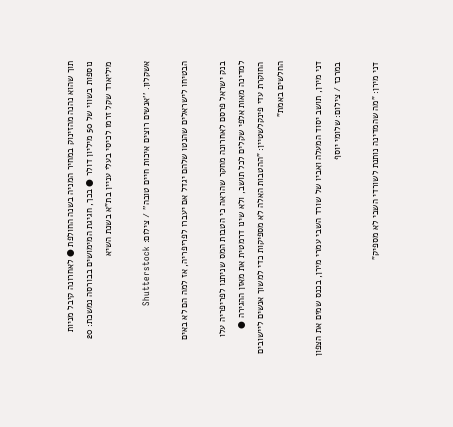תוך שהוא נהנה מהזינוק במחיר המניה בשנה החולפת ● לאחרונה קיבל מניות נוספות בשווי של 50 מיליון דולר ● בכך, חגיגת המימושים בבורסה נמשכת: 20 מיליארד שקל זרמו לכיסי בעלי עניין בת"א בשנת השיא

אשקלון. ''אנשים רוצים איכות חיים טובה'' / צילום: Shutterstock

הבטיחו לישראלים שהנטו שלהם יגדל אם יעברו לפריפריה, אז למה הם לא באים

בנק ישראל פרסם לאחרונה מחקר שהראה כי הטבות המס שניתנו לפריפריה עלו למדינה מאות אלפי שקלים לכל תושב, ולא שינו דרמטית את מאזן ההגירה ● החוקרת עדי פינקלשטיין: "ההטבות האלה לא מספיקות כדי למשוך אנשים ליישובים החלשים באמת"

דני מירן, תושב יסוד המעלה ואביו של שורד השבי עמרי מירן, בכנס שמים את הצפון במרכז / צילום: שלומי יוסף

דני מירן: "מה שהמדינה נותנת לשורדי השבי לא מספיק"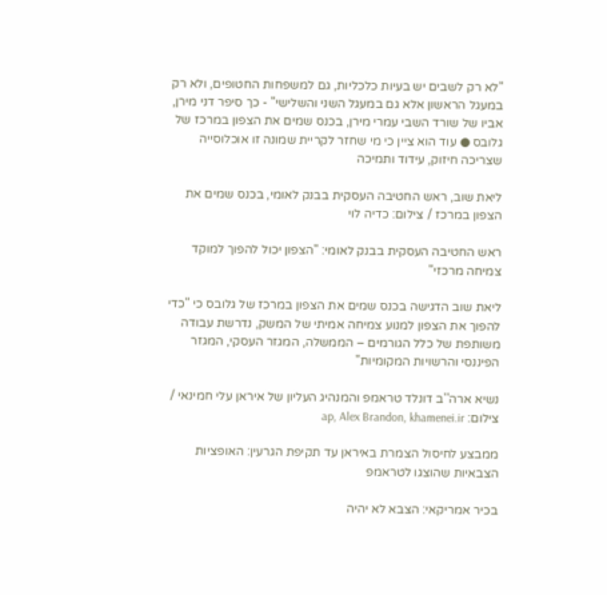"לא רק לשבים יש בעיות כלכליות, גם למשפחות החטופים, ולא רק במעגל הראשון אלא גם במעגל השני והשלישי" - כך סיפר דני מירן, אביו של שורד השבי עמרי מירן, בכנס שמים את הצפון במרכז של גלובס ● עוד הוא ציין כי מי שחזר לקריית שמונה זו אוכלוסייה שצריכה חיזוק, עידוד ותמיכה

ליאת שוב, ראש החטיבה העסקית בבנק לאומי, בכנס שמים את הצפון במרכז / צילום: כדיה לוי

ראש החטיבה העסקית בבנק לאומי: "הצפון יכול להפוך למוקד צמיחה מרכזי"

ליאת שוב הדגישה בכנס שמים את הצפון במרכז של גלובס כי "כדי להפוך את הצפון למנוע צמיחה אמיתי של המשק, נדרשת עבודה משותפת של כלל הגורמים – הממשלה, המגזר העסקי, המגזר הפיננסי והרשויות המקומיות"

נשיא ארה''ב דונלד טראמפ והמנהיג העליון של איראן עלי חמינאי / צילום: ap, Alex Brandon, khamenei.ir

ממבצע לחיסול הצמרת באיראן עד תקיפת הגרעין: האופציות הצבאיות שהוצגו לטראמפ

בכיר אמריקאי: הצבא לא יהיה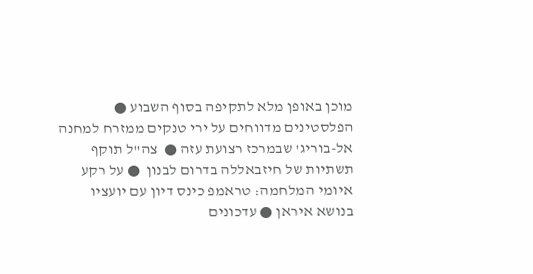מוכן באופן מלא לתקיפה בסוף השבוע ● הפלסטינים מדווחים על ירי טנקים ממזרח למחנה אל-בוריג' שבמרכז רצועת עזה ●  צה"ל תוקף תשתיות של חיזבאללה בדרום לבנון  ● על רקע איומי המלחמה: טראמפ כינס דיון עם יועציו בנושא איראן ● עדכונים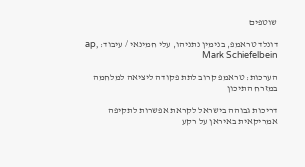שוטפים

דונלד טראמפ, בנימין נתניהו, עלי חמינאי / עיבוד: ap, Mark Schiefelbein

הערכות: טראמפ קרוב לתת פקודה ליציאה למלחמה במזרח התיכון

דריכות גבוהה בישראל לקראת אפשרות לתקיפה אמריקאית באיראן על רקע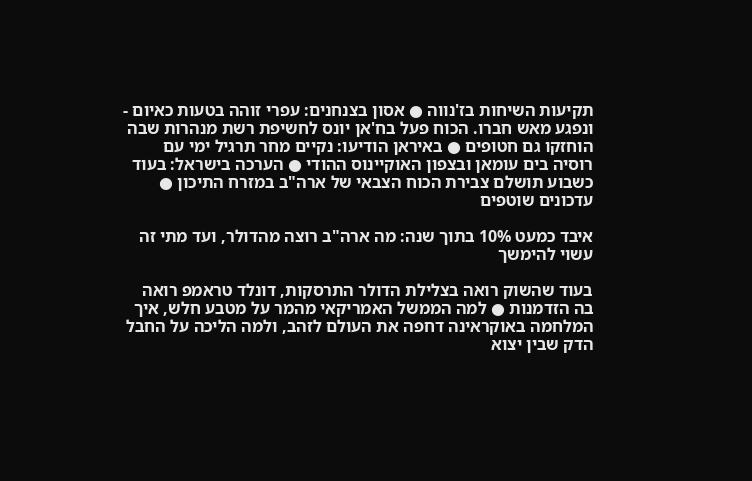תקיעות השיחות בז'נווה ● אסון בצנחנים: עפרי זוהה בטעות כאיום - ונפגע מאש חברו. הכוח פעל בח'אן יונס לחשיפת רשת מנהרות שבה הוחזקו גם חטופים ● באיראן הודיעו: נקיים מחר תרגיל ימי עם רוסיה בים עומאן ובצפון האוקיינוס ההודי ● הערכה בישראל: בעוד כשבוע תושלם צבירת הכוח הצבאי של ארה"ב במזרח התיכון ● עדכונים שוטפים

איבד כמעט 10% בתוך שנה: מה ארה"ב רוצה מהדולר, ועד מתי זה עשוי להימשך

בעוד שהשוק רואה בצלילת הדולר התרסקות, דונלד טראמפ רואה בה הזדמנות ● למה הממשל האמריקאי מהמר על מטבע חלש, איך המלחמה באוקראינה דחפה את העולם לזהב, ולמה הליכה על החבל הדק שבין יצוא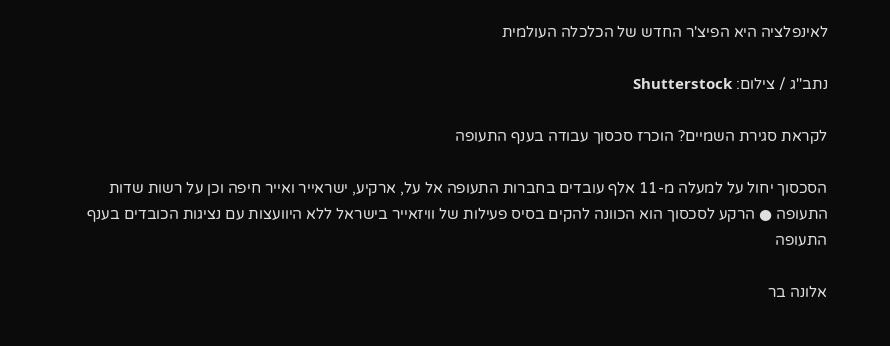לאינפלציה היא הפיצ'ר החדש של הכלכלה העולמית

נתב''ג / צילום: Shutterstock

לקראת סגירת השמיים? הוכרז סכסוך עבודה בענף התעופה

הסכסוך יחול על למעלה מ-11 אלף עובדים בחברות התעופה אל על, ארקיע, ישראייר ואייר חיפה וכן על רשות שדות התעופה ● הרקע לסכסוך הוא הכוונה להקים בסיס פעילות של וויזאייר בישראל ללא היוועצות עם נציגות הכובדים בענף התעופה

אלונה בר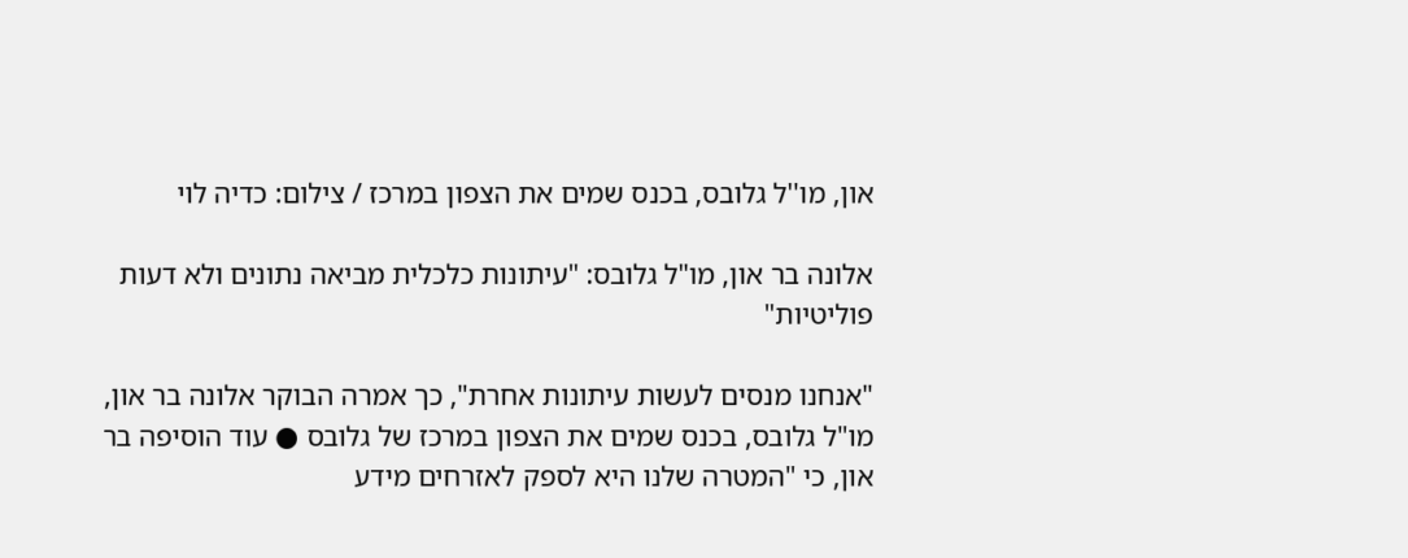און, מו''ל גלובס, בכנס שמים את הצפון במרכז / צילום: כדיה לוי

אלונה בר און, מו"ל גלובס: "עיתונות כלכלית מביאה נתונים ולא דעות פוליטיות"

"אנחנו מנסים לעשות עיתונות אחרת", כך אמרה הבוקר אלונה בר און, מו"ל גלובס, בכנס שמים את הצפון במרכז של גלובס ● עוד הוסיפה בר און, כי "המטרה שלנו היא לספק לאזרחים מידע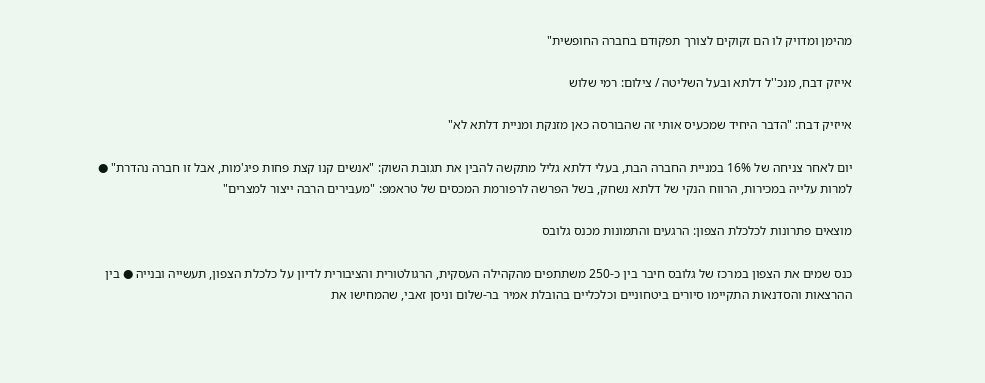מהימן ומדויק לו הם זקוקים לצורך תפקודם בחברה החופשית"

אייזק דבח, מנכ''ל דלתא ובעל השליטה / צילום: רמי שלוש

אייזיק דבח: "הדבר היחיד שמכעיס אותי זה שהבורסה כאן מזנקת ומניית דלתא לא"

יום לאחר צניחה של 16% במניית החברה הבת, בעלי דלתא גליל מתקשה להבין את תגובת השוק: "אנשים קנו קצת פחות פיג'מות, אבל זו חברה נהדרת" ● למרות עלייה במכירות, הרווח הנקי של דלתא נשחק, בשל הפרשה לרפורמת המכסים של טראמפ: "מעבירים הרבה ייצור למצרים"

מוצאים פתרונות לכלכלת הצפון: הרגעים והתמונות מכנס גלובס

כנס שמים את הצפון במרכז של גלובס חיבר בין כ-250 משתתפים מהקהילה העסקית, הרגולטורית והציבורית לדיון על כלכלת הצפון, תעשייה ובנייה ● בין ההרצאות והסדנאות התקיימו סיורים ביטחוניים וכלכליים בהובלת אמיר בר-שלום וניסן זאבי, שהמחישו את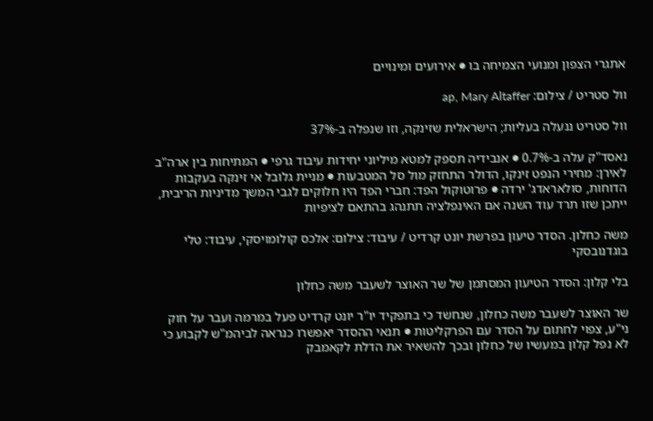אתגרי הצפון ומנועי הצמיחה בו ● אירועים ומינויים

וול סטריט / צילום: ap, Mary Altaffer

וול סטריט ננעלה בעליות; הישראלית שזינקה, וזו שנפלה ב-37%

נאסד"ק עלה ב-0.7% ● אנבידיה תספק למטא מיליוני יחידות עיבוד גרפי ● המתיחות בין ארה"ב לאירן: מחירי הנפט זינקו, הדולר התחזק מול סל המטבעות ● מניית גלובל אי זינקה בעקבות הדוחות, סולאראדג' ירדה ● פרוטוקול הפד: חברי הפד היו חלוקים לגבי המשך מדיניות הריבית, ייתכן שזו תרד עוד השנה אם האינפלציה תתנהג בהתאם לציפיות

משה כחלון. הסדר טיעון בפרשת יונט קרדיט / עיבוד: צילום: אלכס קולומויסקי, עיבוד: טלי בוגדנובסקי

בלי קלון: הסדר הטיעון המסתמן של שר האוצר לשעבר משה כחלון

שר האוצר לשעבר משה כחלון, שנחשד כי בתפקיד יו"ר יונט קרדיט פעל במרמה ועבר על חוק ני"ע, צפוי לחתום על הסדר עם הפרקליטות ● תנאי ההסדר יאפשרו כנראה לביהמ"ש לקבוע כי לא נפל קלון במעשיו של כחלון ובכך להשאיר את הדלת לקאמבק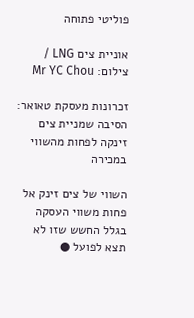פוליטי פתוחה

אוניית צים LNG / צילום: Mr YC Chou

זכרונות מעסקת טאואר: הסיבה שמניית צים זינקה לפחות מהשווי במכירה

השווי של צים זינק אל פחות משווי העסקה בגלל החשש שזו לא תצא לפועל ●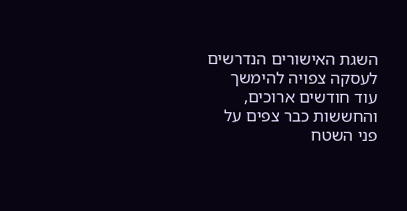השגת האישורים הנדרשים לעסקה צפויה להימשך עוד חודשים ארוכים, והחששות כבר צפים על פני השטח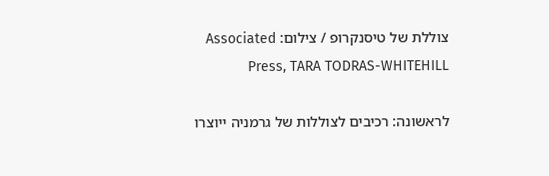צוללת של טיסנקרופ / צילום: Associated Press, TARA TODRAS-WHITEHILL

לראשונה: רכיבים לצוללות של גרמניה ייוצרו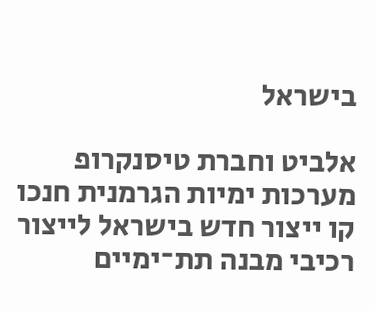בישראל

אלביט וחברת טיסנקרופ מערכות ימיות הגרמנית חנכו קו ייצור חדש בישראל לייצור רכיבי מבנה תת־ימיים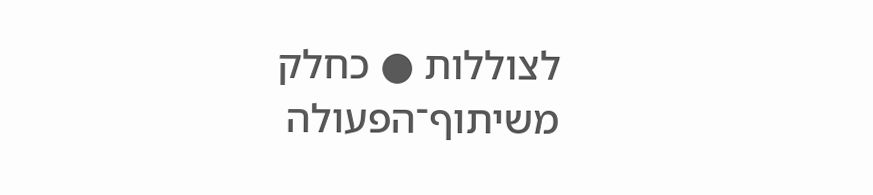לצוללות ● כחלק משיתוף־הפעולה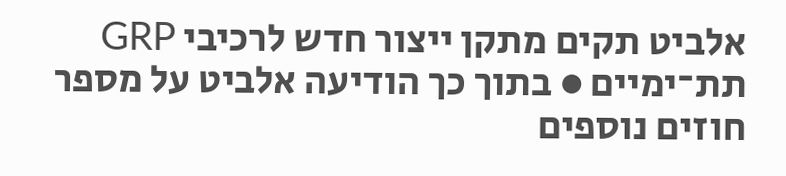אלביט תקים מתקן ייצור חדש לרכיבי GRP תת־ימיים ● בתוך כך הודיעה אלביט על מספר חוזים נוספים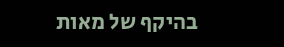בהיקף של מאות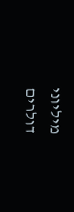מיליוני דולרים